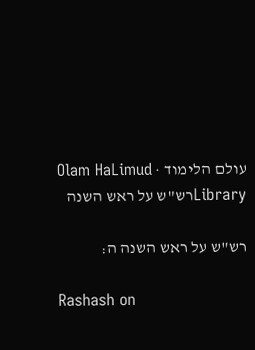עולם הלימוד · Olam HaLimud
Libraryרש"ש על ראש השנה

רש"ש על ראש השנה ה:

Rashash on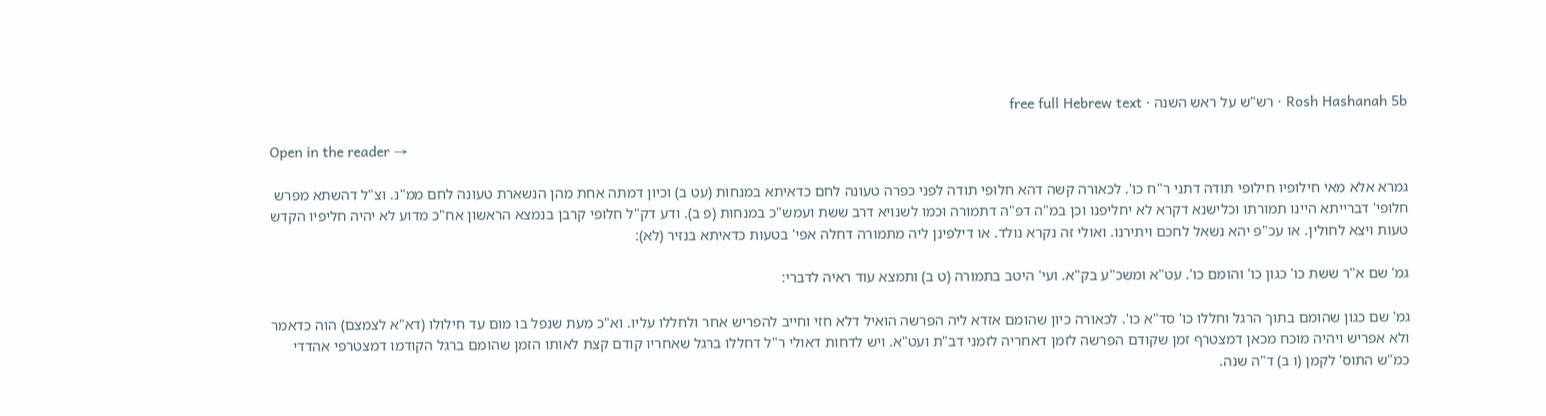Rosh Hashanah 5b · רש"ש על ראש השנה · free full Hebrew text

Open in the reader →

גמרא אלא מאי חילופיו חילופי תודה דתני ר"ח כו'. לכאורה קשה דהא חלופי תודה לפני כפרה טעונה לחם כדאיתא במנחות (עט ב) וכיון דמתה אחת מהן הנשארת טעונה לחם ממ"נ. וצ"ל דהשתא מפרש חלופי' דברייתא היינו תמורתו וכלישנא דקרא לא יחליפנו וכן במ"ה דפ"ה דתמורה וכמו לשנויא דרב ששת ועמש"כ במנחות (פ ב). ודע דק"ל חלופי קרבן בנמצא הראשון אח"כ מדוע לא יהיה חליפיו הקדש טעות ויצא לחולין. או עכ"פ יהא נשאל לחכם ויתירנו. ואולי זה נקרא נולד. או דילפינן ליה מתמורה דחלה אפי' בטעות כדאיתא בנזיר (לא):

גמ' שם א"ר ששת כו' כגון כו' והומם כו'. עט"א ומשכ"ע בק"א. ועי' היטב בתמורה (ט ב) ותמצא עוד ראיה לדברי:

גמ' שם כגון שהומם בתוך הרגל וחללו כו' סד"א כו'. לכאורה כיון שהומם אזדא ליה הפרשה הואיל דלא חזי וחייב להפריש אחר ולחללו עליו. וא"כ מעת שנפל בו מום עד חילולו (דא"א לצמצם) הוה כדאמר ולא אפריש ויהיה מוכח מכאן דמצטרף זמן שקודם הפרשה לזמן דאחריה לזמני דב"ת ועט"א. ויש לדחות דאולי ר"ל דחללו ברגל שאחריו קודם קצת לאותו הזמן שהומם ברגל הקודמו דמצטרפי אהדדי כמ"ש התוס' לקמן (ו ב) ד"ה שנה.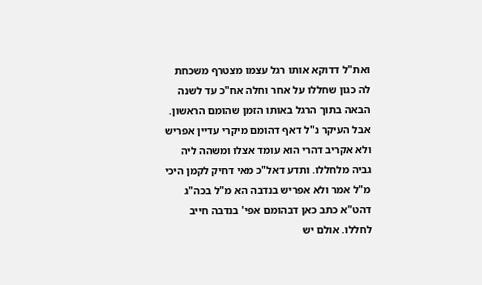ואת"ל דדוקא אותו רגל עצמו מצטרף משכחת לה כגון שחללו על אחר וחלה אח"כ עד לשנה הבאה בתוך הרגל באותו הזמן שהומם הראשון. אבל העיקר נ"ל דאף דהומם מיקרי עדיין אפריש ולא אקריב דהרי הוא עומד אצלו ומשהה ליה גביה מלחללו. ותדע דאל"כ מאי דחיק לקמן היכי מ"ל אמר ולא אפריש בנדבה הא מ"ל בכה"ג דהט"א כתב כאן דבהומם אפי' בנדבה חייב לחללו. אולם יש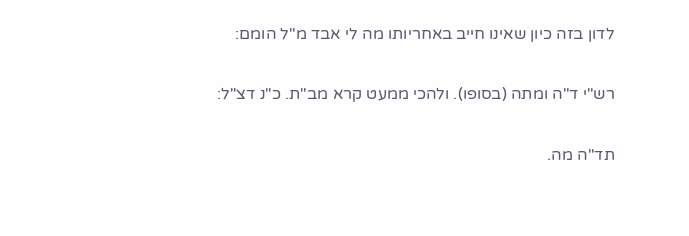לדון בזה כיון שאינו חייב באחריותו מה לי אבד מ"ל הומם:

רש"י ד"ה ומתה (בסופו). ולהכי ממעט קרא מב"ת. כ"נ דצ"ל:

תד"ה מה.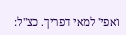ואפי' למאי דפריך. כצ"ל: